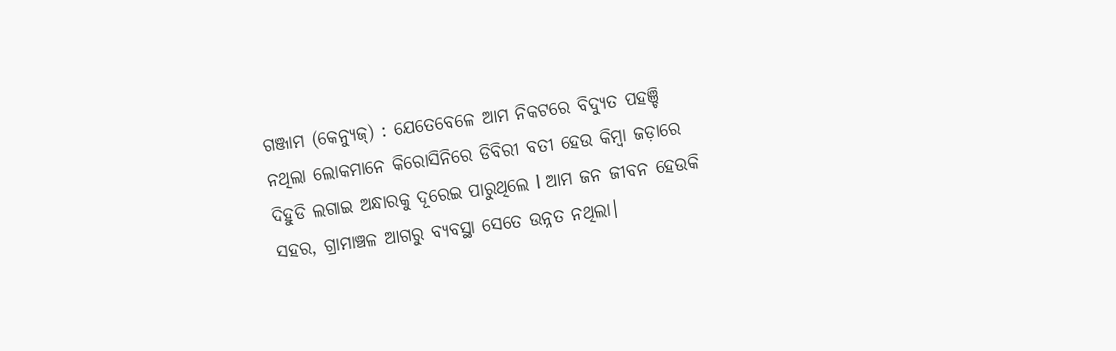ଗଞ୍ଜାମ (କେନ୍ୟୁଜ୍) : ଯେତେବେଳେ ଆମ ନିକଟରେ ବିଦ୍ୟୁତ ପହଞ୍ଚି ନଥିଲା ଲୋକମାନେ କିରୋସିନିରେ ଡିବିରୀ ବତୀ ହେଉ କିମ୍ବା ଜଡ଼ାରେ ଦିହୁଡି ଲଗାଇ ଅନ୍ଧାରକୁ ଦୂରେଇ ପାରୁଥିଲେ l ଆମ ଜନ ଜୀବନ ହେଉକି ସହର, ଗ୍ରାମାଞ୍ଚଳ ଆଗରୁ ବ୍ୟବସ୍ଥା ସେତେ ଉନ୍ନତ ନଥିଲା।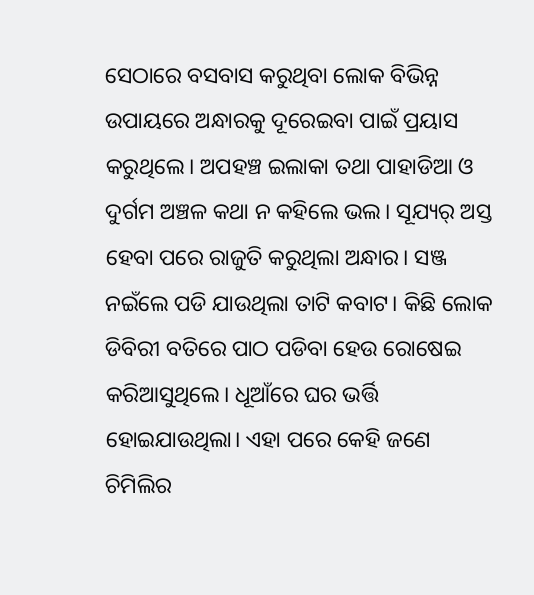ସେଠାରେ ବସବାସ କରୁଥିବା ଲୋକ ବିଭିନ୍ନ ଉପାୟରେ ଅନ୍ଧାରକୁ ଦୂରେଇବା ପାଇଁ ପ୍ରୟାସ କରୁଥିଲେ। ଅପହଞ୍ଚ ଇଲାକା ତଥା ପାହାଡିଆ ଓ ଦୁର୍ଗମ ଅଞ୍ଚଳ କଥା ନ କହିଲେ ଭଲ। ସୂଯ୍ୟର୍ ଅସ୍ତ ହେବା ପରେ ରାଜୁତି କରୁଥିଲା ଅନ୍ଧାର। ସଞ୍ଜ ନଇଁଲେ ପଡି ଯାଉଥିଲା ତାଟି କବାଟ। କିଛି ଲୋକ ଡିବିରୀ ବତିରେ ପାଠ ପଡିବା ହେଉ ରୋଷେଇ କରିଆସୁଥିଲେ। ଧୂଆଁରେ ଘର ଭର୍ତ୍ତି ହୋଇଯାଉଥିଲା। ଏହା ପରେ କେହି ଜଣେ ଚିମିଲିର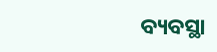ବ୍ୟବସ୍ଥା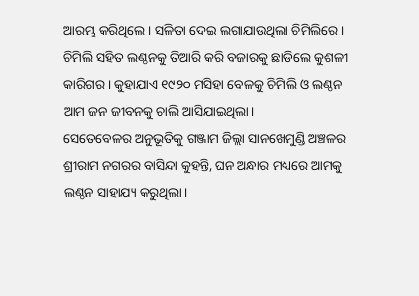ଆରମ୍ଭ କରିଥିଲେ। ସଳିତା ଦେଇ ଲଗାଯାଉଥିଲା ଚିମିଲିରେ। ଚିମିଲି ସହିତ ଲଣ୍ଠନକୁ ତିଆରି କରି ବଜାରକୁ ଛାଡିଲେ କୁଶଳୀ କାରିଗର। କୁହାଯାଏ ୧୯୨୦ ମସିହା ବେଳକୁ ଚିମିଲି ଓ ଲଣ୍ଠନ ଆମ ଜନ ଜୀବନକୁ ଚାଲି ଆସିଯାଇଥିଲା।
ସେତେବେଳର ଅନୁଭୂତିକୁ ଗଞ୍ଜାମ ଜିଲ୍ଲା ସାନଖେମୁଣ୍ଡି ଅଞ୍ଚଳର ଶ୍ରୀରାମ ନଗରର ବାସିନ୍ଦା କୁହନ୍ତି, ଘନ ଅନ୍ଧାର ମଧ୍ୟରେ ଆମକୁ ଲଣ୍ଠନ ସାହାଯ୍ୟ କରୁଥିଲା।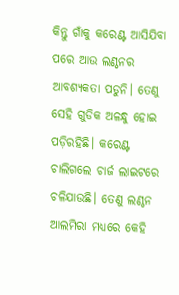କିନ୍ତୁ ଗାଁକୁ କରେଣ୍ଟ ଆସିଯିବା ପରେ ଆଉ ଲଣ୍ଠନର ଆବଶ୍ୟକତା ପଡୁନି। ତେଣୁ ସେହି ଗୁଡିକ ଅଳନ୍ଧୁ ହୋଇ ପଡ଼ିରହିଛି। କରେଣ୍ଟ ଚାଲିଗଲେ ଚାର୍ଜ ଲାଇଟରେ ଚଳିଯାଉଛି। ତେଣୁ ଲଣ୍ଠନ ଆଲମିରା ମଧ୍ୟରେ କେହି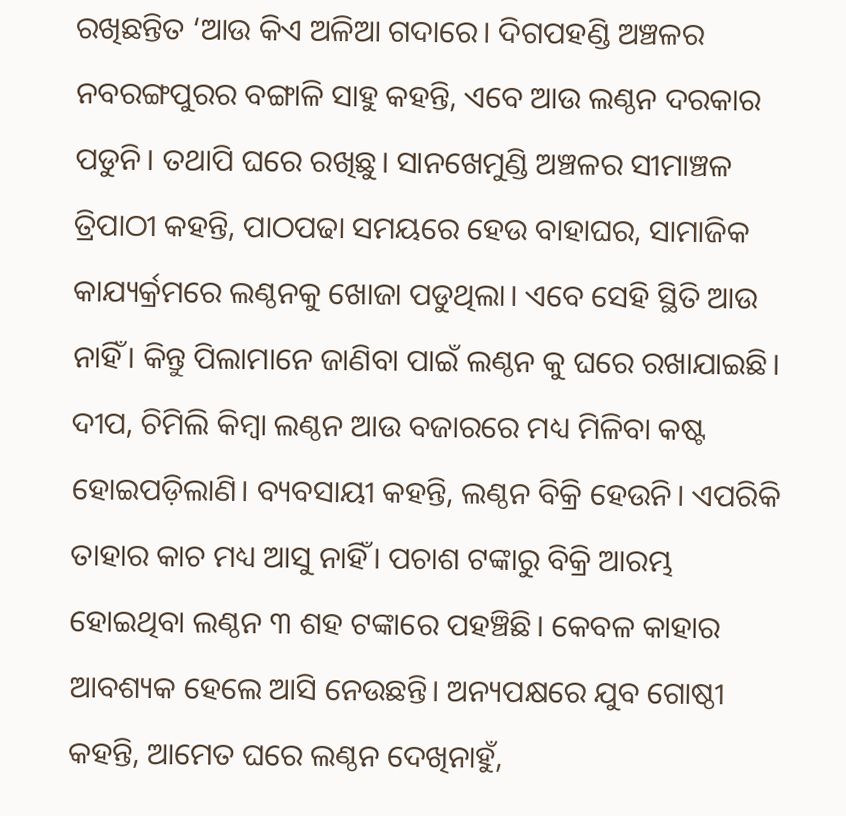ରଖିଛନ୍ତିତ ‘ଆଉ କିଏ ଅଳିଆ ଗଦାରେ। ଦିଗପହଣ୍ଡି ଅଞ୍ଚଳର ନବରଙ୍ଗପୁରର ବଙ୍ଗାଳି ସାହୁ କହନ୍ତି, ଏବେ ଆଉ ଲଣ୍ଠନ ଦରକାର ପଡୁନି। ତଥାପି ଘରେ ରଖିଛୁ। ସାନଖେମୁଣ୍ଡି ଅଞ୍ଚଳର ସୀମାଞ୍ଚଳ ତ୍ରିପାଠୀ କହନ୍ତି, ପାଠପଢା ସମୟରେ ହେଉ ବାହାଘର, ସାମାଜିକ କାଯ୍ୟର୍କ୍ରମରେ ଲଣ୍ଠନକୁ ଖୋଜା ପଡୁଥିଲା। ଏବେ ସେହି ସ୍ଥିତି ଆଉ ନାହିଁ। କିନ୍ତୁ ପିଲାମାନେ ଜାଣିବା ପାଇଁ ଲଣ୍ଠନ କୁ ଘରେ ରଖାଯାଇଛି।
ଦୀପ, ଚିମିଲି କିମ୍ବା ଲଣ୍ଠନ ଆଉ ବଜାରରେ ମଧ୍ୟ ମିଳିବା କଷ୍ଟ ହୋଇପଡ଼ିଲାଣି। ବ୍ୟବସାୟୀ କହନ୍ତି, ଲଣ୍ଠନ ବିକ୍ରି ହେଉନି। ଏପରିକି ତାହାର କାଚ ମଧ୍ୟ ଆସୁ ନାହିଁ। ପଚାଶ ଟଙ୍କାରୁ ବିକ୍ରି ଆରମ୍ଭ ହୋଇଥିବା ଲଣ୍ଠନ ୩ ଶହ ଟଙ୍କାରେ ପହଞ୍ଚିଛି। କେବଳ କାହାର ଆବଶ୍ୟକ ହେଲେ ଆସି ନେଉଛନ୍ତି। ଅନ୍ୟପକ୍ଷରେ ଯୁବ ଗୋଷ୍ଠୀ କହନ୍ତି, ଆମେତ ଘରେ ଲଣ୍ଠନ ଦେଖିନାହୁଁ,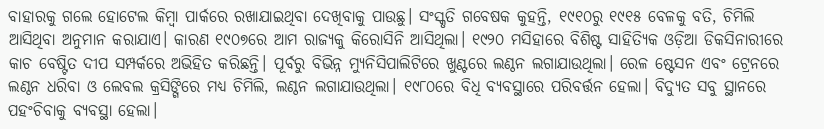ବାହାରକୁ ଗଲେ ହୋଟେଲ କିମ୍ବା ପାର୍କରେ ରଖାଯାଇଥିବା ଦେଖିବାକୁ ପାଉଛୁ। ସଂସ୍କୃତି ଗବେଷକ କୁହନ୍ତି, ୧୯୧୦ରୁ ୧୯୧୫ ବେଳକୁ ବତି, ଚିମିଲି ଆସିଥିବା ଅନୁମାନ କରାଯାଏ। କାରଣ ୧୯୦୭ରେ ଆମ ରାଜ୍ୟକୁ କିରୋସିନି ଆସିଥିଲା। ୧୯୨୦ ମସିହାରେ ବିଶିଷ୍ଟ ସାହିତ୍ୟିକ ଓଡ଼ିଆ ଡିକସିନାରୀରେ କାଚ ବେଷ୍ଟିତ ଦୀପ ସମ୍ପର୍କରେ ଅଭିହିତ କରିଛନ୍ତି। ପୂର୍ବରୁ ବିଭିନ୍ନ ମ୍ୟୁନିସିପାଲିଟିରେ ଖୁଣ୍ଟରେ ଲଣ୍ଠନ ଲଗାଯାଉଥିଲା। ରେଳ ଷ୍ଟେସନ ଏବଂ ଟ୍ରେନରେ ଲଣ୍ଠନ ଧରିବା ଓ ଲେବଲ କ୍ରସିଙ୍ଗିରେ ମଧ୍ୟ ଚିମିଲି, ଲଣ୍ଠନ ଲଗାଯାଉଥିଲା। ୧୯୮୦ରେ ବିଧି ବ୍ୟବସ୍ଥାରେ ପରିବର୍ତ୍ତନ ହେଲା। ବିଦ୍ୟୁତ ସବୁ ସ୍ଥାନରେ ପହଂଚିବାକୁ ବ୍ୟବସ୍ଥା ହେଲା।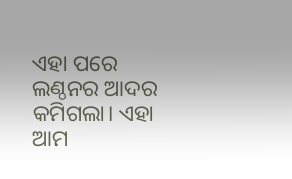ଏହା ପରେ ଲଣ୍ଠନର ଆଦର କମିଗଲା। ଏହା ଆମ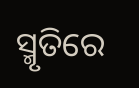ସ୍ମୃତିରେ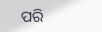ପରି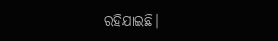ରହିଯାଇଛି।